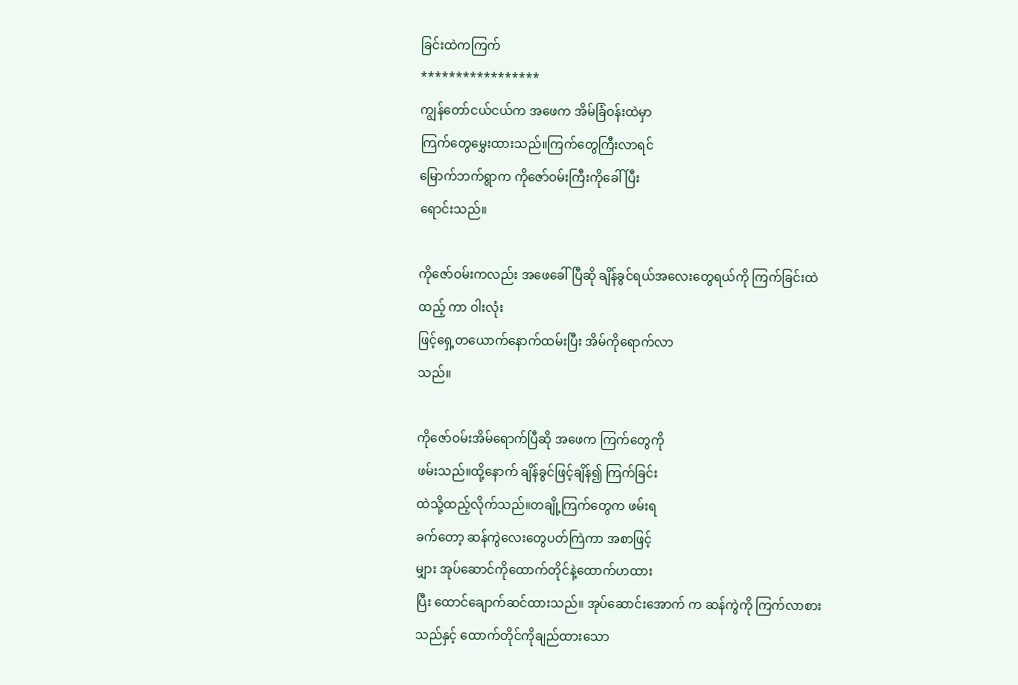ခြင်းထဲကကြက်
*****************
ကျွန်တော်ငယ်ငယ်က အဖေက အိမ်ခြံဝန်းထဲမှာ
ကြက်တွေမွှေးထားသည်။ကြက်တွေကြီးလာရင်
မြောက်ဘက်ရွာက ကိုဇော်ဝမ်းကြီးကိုခေါ်ပြီး
ရောင်းသည်။

ကိုဇော်ဝမ်းကလည်း အဖေခေါ်ပြီဆို ချိန်ခွင်ရယ်အလေးတွေရယ်ကို ကြက်ခြင်းထဲထည့် ကာ ဝါးလုံး
ဖြင့်ရှေ့တယောက်နောက်ထမ်းပြီး အိမ်ကိုရောက်လာ
သည်။

ကိုဇော်ဝမ်းအိမ်ရောက်ပြီဆို အဖေက ကြက်တွေကို
ဖမ်းသည်။ထို့နောက် ချိန်ခွင်ဖြင့်ချိန်၍ ကြက်ခြင်း
ထဲသို့ထည့်လိုက်သည်။တချို့ကြက်တွေက ဖမ်းရ
ခက်တော့ ဆန်ကွဲလေးတွေပတ်ကြဲကာ အစာဖြင့်
မျှား အုပ်ဆောင်ကိုထောက်တိုင်နဲ့ထောက်ဟထား
ပြီး ထောင်ချောက်ဆင်ထားသည်။ အုပ်ဆောင်းအောက် က ဆန်ကွဲကို ကြက်လာစားသည်နှင့် ထောက်တိုင်ကိုချည်ထားသော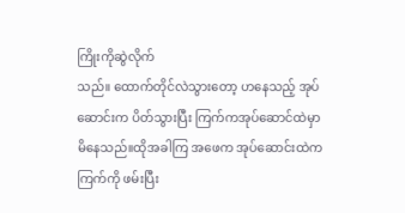ကြိုးကိုဆွဲလိုက်
သည်။ ထောက်တိုင်လဲသွားတော့ ဟနေသည့် အုပ်
ဆောင်းက ပိတ်သွားပြီး ကြက်ကအုပ်ဆောင်ထဲမှာ
မိနေသည်။ထိုအခါကြ အဖေက အုပ်ဆောင်းထဲက
ကြက်ကို ဖမ်းပြီး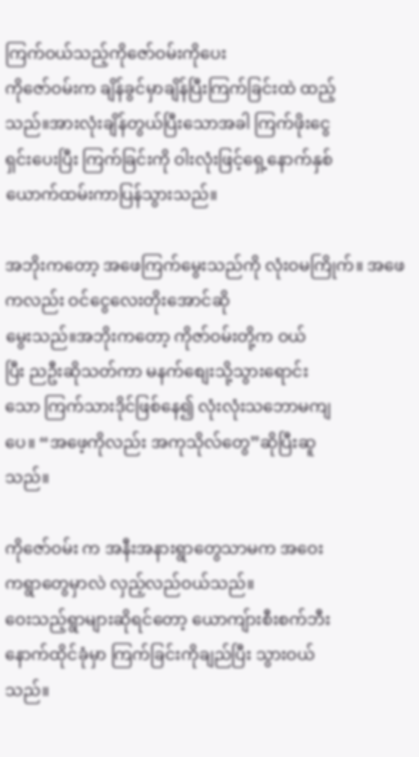ကြက်ဝယ်သည့်ကိုဇော်ဝမ်းကိုပေး
ကိုဇော်ဝမ်းက ချိန်ခွင်မှာချိန်ပြီးကြက်ခြင်းထဲ ထည့်
သည်။အားလုံးချိန်တွယ်ပြီးသောအခါ ကြက်ဖိုးငွေ
ရှင်းပေးပြီး ကြက်ခြင်းကို ဝါးလုံးဖြင့်ရှေ့နောက်နှစ်
ယောက်ထမ်းကာပြန်သွားသည်။

အဘိုးကတော့ အဖေကြက်မွေးသည်ကို လုံးဝမကြိုက်။ အဖေကလည်း ဝင်ငွေလေးတိုးအောင်ဆို
မွေးသည်။အဘိုးကတော့ ကိုဇာ်ဝမ်းတို့က ဝယ်
ပြီး ညဦးဆိုသတ်ကာ မနက်စျေးသို့သွားရောင်း
သော ကြက်သားဒိုင်ဖြစ်နေ၍ လုံးလုံးသဘောမကျ
ပေ။ “အဖေ့ကိုလည်း အကုသိုလ်တွေ”ဆိုပြီးဆူ
သည်။

ကိုဇော်ဝမ်း က အနီးအနားရွာတွေသာမက အဝေး
ကရွာတွေမှာလဲ လှည့်လည်ဝယ်သည်။
ဝေးသည့်ရွာများဆိုရင်တော့ ယောကျ်ားစီးစက်ဘီး
နောက်ထိုင်ခုံမှာ ကြက်ခြင်းကိုချည်ပြီး သွားဝယ်
သည်။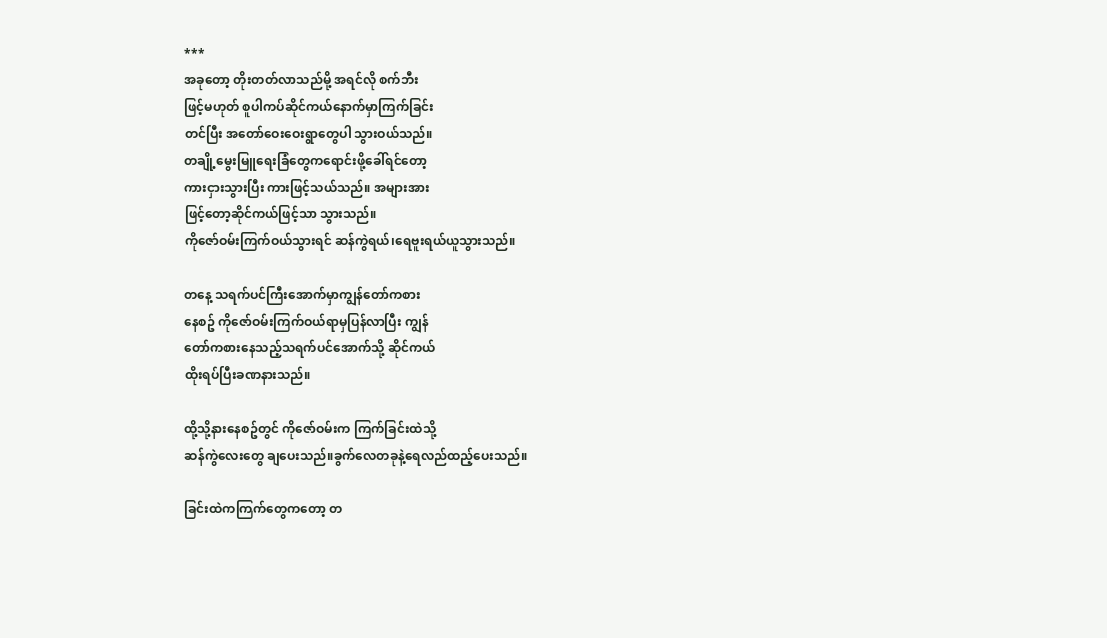***
အခုတော့ တိုးတတ်လာသည်မို့ အရင်လို စက်ဘီး
ဖြင့်မဟုတ် စူပါကပ်ဆိုင်ကယ်နောက်မှာကြက်ခြင်း
တင်ပြီး အတော်ဝေးဝေးရွာတွေပါ သွားဝယ်သည်။
တချို့မွေးမြူရေးခြံတွေကရောင်းဖို့ခေါ်ရင်တော့
ကားငှားသွားပြီး ကားဖြင့်သယ်သည်။ အများအား
ဖြင့်တော့ဆိုင်ကယ်ဖြင့်သာ သွားသည်။
ကိုဇော်ဝမ်းကြက်ဝယ်သွားရင် ဆန်ကွဲရယ်၊ရေဗူးရယ်ယူသွားသည်။

တနေ့ သရက်ပင်ကြီးအောက်မှာကျွန်တော်ကစား
နေစဥ် ကိုဇော်ဝမ်းကြက်ဝယ်ရာမှပြန်လာပြီး ကျွန်
တော်ကစားနေသည့်သရက်ပင်အောက်သို့ ဆိုင်ကယ်
ထိုးရပ်ပြီးခဏနားသည်။

ထို့သို့နားနေစဥ်တွင် ကိုဇော်ဝမ်းက ကြက်ခြင်းထဲသို့
ဆန်ကွဲလေးတွေ ချပေးသည်။ခွက်လေတခုနဲ့ရေလည်ထည့်ပေးသည်။

ခြင်းထဲကကြက်တွေကတော့ တ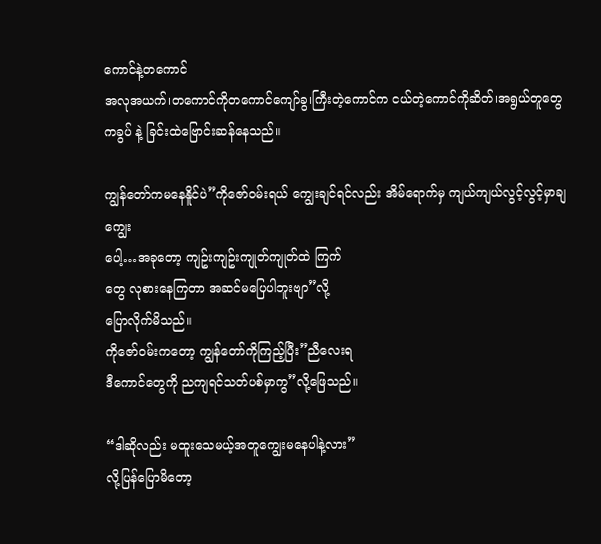ကောင်နဲ့တကောင်
အလုအယက်၊တကောင်ကိုတကောင်ကျော်ခွ၊ကြီးတဲ့ကောင်က ငယ်တဲ့ကောင်ကိုဆိတ်၊အရွယ်တူတွေကခွပ် နဲ့ ခြင်းထဲဗြောင်းဆန်နေသည်။

ကျွန်တော်ကမနေနိူင်ပဲ”ကိုဇော်ဝမ်းရယ် ကျွေးချင်ရင်လည်း အိမ်ရောက်မှ ကျယ်ကျယ်လွင့်လွင့်မှာချကျွေး
ပေါ့…အခုတော့ ကျဥ်းကျဥ်းကျုတ်ကျုတ်ထဲ ကြက်
တွေ လုစားနေကြတာ အဆင်မပြေပါဘူးဗျာ”လို့
ပြောလိုက်မိသည်။
ကိုဇော်ဝမ်းကတော့ ကျွန်တော်ကိုကြည့်ပြီး”ညီလေးရ
ဒီကောင်တွေကို ညကျရင်သတ်ပစ်မှာကွ”လို့ဖြေသည်။

“ဒါဆိုလည်း မထူးသေမယ့်အတူကျွေးမနေပါနဲ့လား”
လို့ပြန်ပြောမိတော့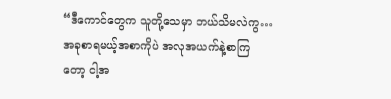“ဒီကောင်တွေက သူတို့သေမှာ ဘယ်သိမလဲကွ…
အခုစာရမယ့်အစာကိုပဲ အလုအယက်နဲ့စာကြ
တော့ ငါ့အ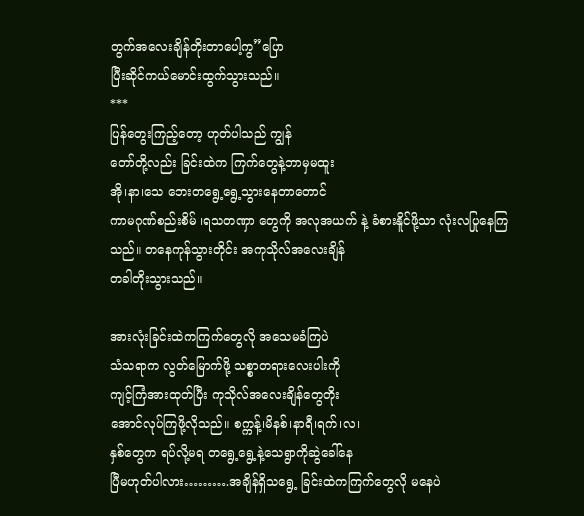တွက်အလေးချိန်တိုးတာပေါ့ကွ”ပြော
ပြီးဆိုင်ကယ်မောင်းထွက်သွားသည်။
***
ပြန်တွေးကြည့်တော့ ဟုတ်ပါသည် ကျွန်
တော်တို့လည်း ခြင်းထဲက ကြက်တွေနဲ့ဘာမှမထူး
အို၊နာ၊သေ ဘေးတရွေ့ရွေ့သွားနေတာတောင်
ကာမဂုဏ်စည်းစိမ် ၊ရသတဏှာ တွေကို အလုအယက် နဲ့ ခံစားနိူင်ဖို့သာ လုံးလပြုနေကြ
သည်။ တနေကုန်သွားတိုင်း အကုသိုလ်အလေးချိန်
တခါတိုးသွားသည်။

အားလုံးခြင်းထဲကကြက်တွေလို အသေမခံကြပဲ
သံသရာက လွတ်မြောက်ဖို့ သစ္စာတရားလေးပါးကို
ကျင့်ကြံအားထုတ်ပြီး ကုသိုလ်အလေးချိန်တွေတိုး
အောင်လုပ်ကြဖို့လိုသည်။ စက္ကန့်၊မိနစ်၊နာရီ၊ရက်၊လ၊
နှစ်တွေက ရပ်လို့မရ တရွေ့ရွေ့နဲ့သေရွာကိုဆွဲခေါ်နေ
ပြီမဟုတ်ပါလား……….အချိန်ရှိသရွေ့ ခြင်းထဲကကြက်တွေလို မနေပဲ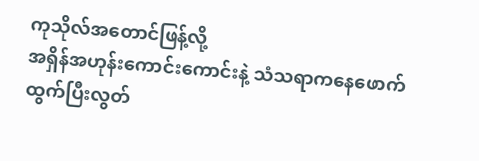ကုသိုလ်အတောင်ဖြန့်လို့
အရှိန်အဟုန်းကောင်းကောင်းနဲ့ သံသရာကနေဖောက်ထွက်ပြီးလွတ်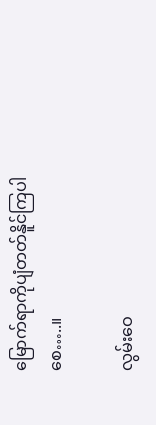မြောက်ရာကိုပျံတတ်နိူင်ကြပါစေ…..။

လွမ်းဝေ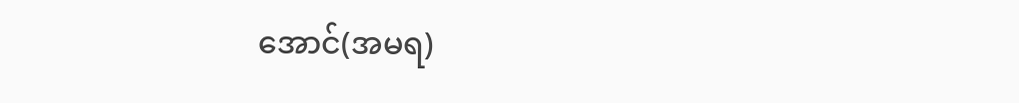အောင်(အမရ)